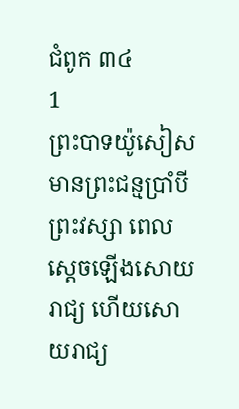ជំពូក ៣៤
1
ព្រះបាទយ៉ូសៀសមានព្រះជន្មប្រាំបីព្រះវស្សា ពេលស្តេចឡើងសោយរាជ្យ ហើយសោយរាជ្យ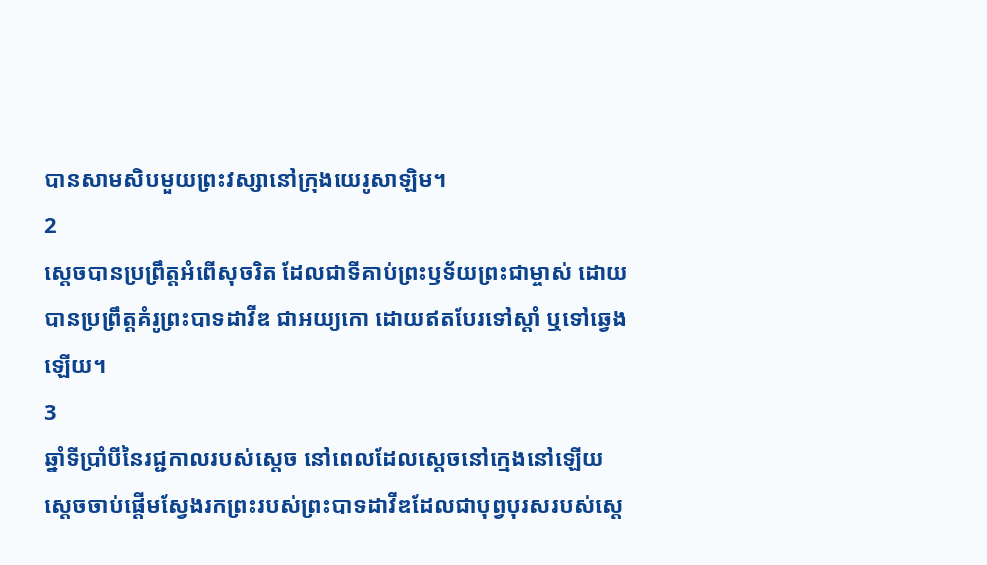បានសាមសិបមួយព្រះវស្សានៅក្រុងយេរូសាឡិម។
2
ស្តេចបានប្រព្រឹត្តអំពើសុចរិត ដែលជាទីគាប់ព្រះឫទ័យព្រះជាម្ចាស់ ដោយបានប្រព្រឹត្តគំរូព្រះបាទដាវីឌ ជាអយ្យកោ ដោយឥតបែរទៅស្តាំ ឬទៅឆ្វេងឡើយ។
3
ឆ្នាំទីប្រាំបីនៃរជ្ជកាលរបស់ស្តេច នៅពេលដែលស្តេចនៅក្មេងនៅឡើយ ស្តេចចាប់ផ្តើមស្វែងរកព្រះរបស់ព្រះបាទដាវីឌដែលជាបុព្វបុរសរបស់ស្តេ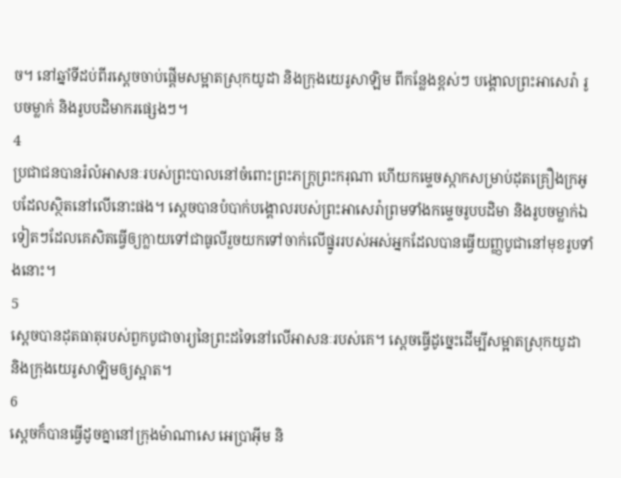ច។ នៅឆ្នាំទីដប់ពីរស្តេចចាប់ផ្តើមសម្អាតស្រុកយូដា និងក្រុងយេរូសាឡិម ពីកន្លែងខ្ពស់ៗ បង្គោលព្រះអាសេរ៉ា រូបចម្លាក់ និងរូបបដិមាករផ្សេងៗ។
4
ប្រជាជនបានរំលំអាសនៈរបស់ព្រះបាលនៅចំពោះព្រះភក្ត្រព្រះករុណា ហើយកម្ទេចស្កាកសម្រាប់ដុតគ្រឿងក្រអូបដែលស្ថិតនៅលើនោះផង។ ស្ដេចបានបំបាក់បង្គោលរបស់ព្រះអាសេរ៉ាព្រមទាំងកម្ទេចរូបបដិមា និងរូបចម្លាក់ឯទៀតៗដែលគេសិតធ្វើឲ្យក្លាយទៅជាធូលីរួចយកទៅចាក់លើផ្នូររបស់អស់អ្នកដែលបានធ្វើយញ្ញបូជានៅមុខរូបទាំងនោះ។
5
ស្តេចបានដុតធាតុរបស់ពួកបូជាចារ្យនៃព្រះដទៃនៅលើអាសនៈរបស់គេ។ ស្ដេចធ្វើដូច្នេះដើម្បីសម្អាតស្រុកយូដា និងក្រុងយេរូសាឡិមឲ្យស្អាត។
6
ស្តេចក៏បានធ្វើដូចគ្នានៅក្រុងម៉ាណាសេ អេប្រាអ៊ីម និ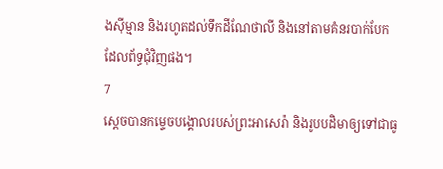ងស៊ីម្មាន និងរហូតដល់ទឹកដីណែថាលី និងនៅតាមគំនរបាក់បែកដែលព័ទ្ធជុំវិញផង។
7
ស្តេចបានកម្ទេចបង្គោលរបស់ព្រះអាសេរ៉ា និងរូបបដិមាឲ្យទៅជាធូ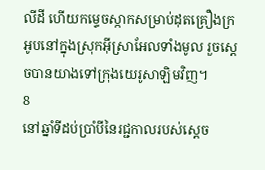លីដី ហើយកម្ទេចស្កាកសម្រាប់ដុតគ្រឿងក្រអូបនៅក្នុងស្រុកអ៊ីស្រាអែលទាំងមូល រួចស្តេចបានយាងទៅក្រុងយេរូសាឡិមវិញ។
8
នៅឆ្នាំទីដប់ប្រាំបីនៃរជ្ជកាលរបស់ស្តេច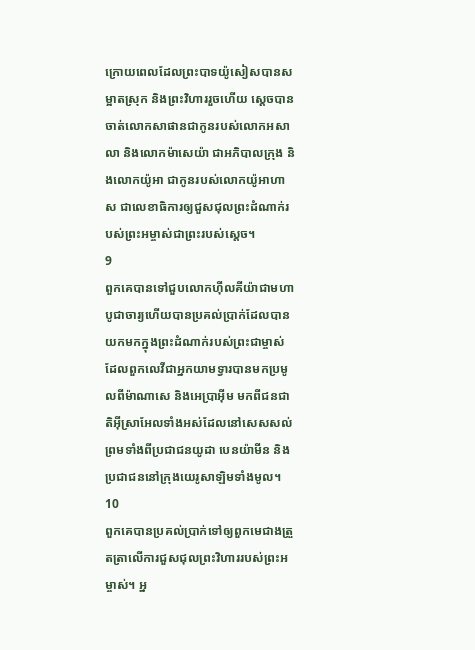ក្រោយពេលដែលព្រះបាទយ៉ូសៀសបានសម្អាតស្រុក និងព្រះវិហាររួចហើយ ស្តេចបានចាត់លោកសាផានជាកូនរបស់លោកអសាលា និងលោកម៉ាសេយ៉ា ជាអភិបាលក្រុង និងលោកយ៉ូអា ជាកូនរបស់លោកយ៉ូអាហាស ជាលេខាធិការឲ្យជួសជុលព្រះដំណាក់របស់ព្រះអម្ចាស់ជាព្រះរបស់ស្តេច។
9
ពួកគេបានទៅជួបលោកហ៊ីលគីយ៉ាជាមហាបូជាចារ្យហើយបានប្រគល់ប្រាក់ដែលបានយកមកក្នុងព្រះដំណាក់របស់ព្រះជាម្ចាស់ដែលពួកលេវីជាអ្នកយាមទ្វារបានមកប្រមូលពីម៉ាណាសេ និងអេប្រាអ៊ីម មកពីជនជាតិអ៊ីស្រាអែលទាំងអស់ដែលនៅសេសសល់ ព្រមទាំងពីប្រជាជនយូដា បេនយ៉ាមីន និងប្រជាជននៅក្រុងយេរូសាឡិមទាំងមូល។
10
ពួកគេបានប្រគល់ប្រាក់ទៅឲ្យពួកមេជាងត្រួតត្រាលើការជួសជុលព្រះវិហាររបស់ព្រះអម្ចាស់។ អ្ន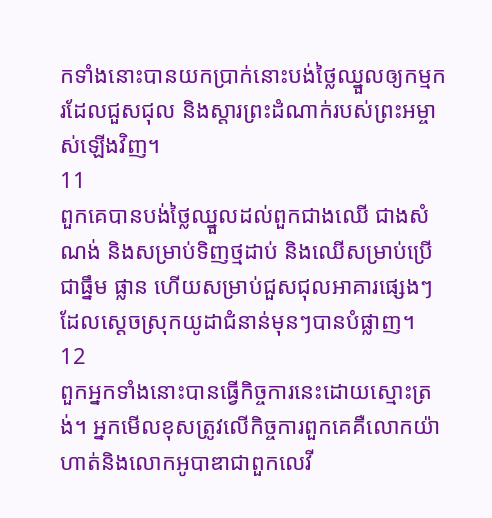កទាំងនោះបានយកប្រាក់នោះបង់ថ្លៃឈ្នួលឲ្យកម្មករដែលជួសជុល និងស្តារព្រះដំណាក់របស់ព្រះអម្ចាស់ឡើងវិញ។
11
ពួកគេបានបង់ថ្លៃឈ្នួលដល់ពួកជាងឈើ ជាងសំណង់ និងសម្រាប់ទិញថ្មដាប់ និងឈើសម្រាប់ប្រើជាធ្នឹម ផ្លាន ហើយសម្រាប់ជួសជុលអាគារផ្សេងៗ ដែលស្ដេចស្រុកយូដាជំនាន់មុនៗបានបំផ្លាញ។
12
ពួកអ្នកទាំងនោះបានធ្វើកិច្ចការនេះដោយស្មោះត្រង់។ អ្នកមើលខុសត្រូវលើកិច្ចការពួកគេគឺលោកយ៉ាហាត់និងលោកអូបាឌាជាពួកលេវី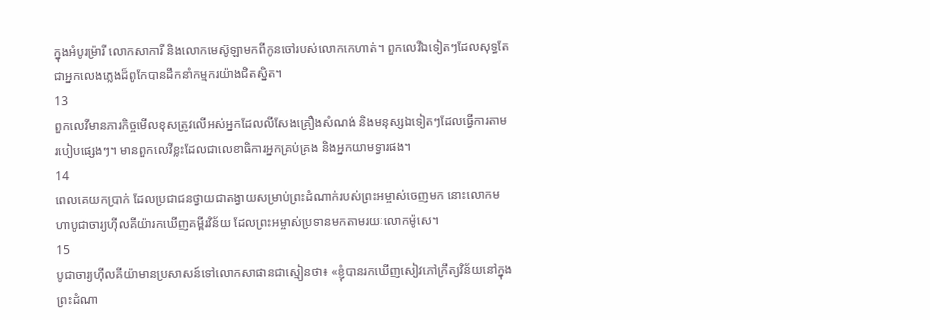ក្នុងអំបូរម៉្រារី លោកសាការី និងលោកមេស៊ូឡាមកពីកូនចៅរបស់លោកកេហាត់។ ពួកលេវីឯទៀតៗដែលសុទ្ធតែជាអ្នកលេងភ្លេងដ៏ពូកែបានដឹកនាំកម្មករយ៉ាងជិតស្និត។
13
ពួកលេវីមានភារកិច្ចមើលខុសត្រូវលើអស់អ្នកដែលលីសែងគ្រឿងសំណង់ និងមនុស្សឯទៀតៗដែលធ្វើការតាមរបៀបផ្សេងៗ។ មានពួកលេវីខ្លះដែលជាលេខាធិការអ្នកគ្រប់គ្រង និងអ្នកយាមទ្វារផង។
14
ពេលគេយកប្រាក់ ដែលប្រជាជនថ្វាយជាតង្វាយសម្រាប់ព្រះដំណាក់របស់ព្រះអម្ចាស់ចេញមក នោះលោកមហាបូជាចារ្យហ៊ីលគីយ៉ារកឃើញគម្ពីរវិន័យ ដែលព្រះអម្ចាស់ប្រទានមកតាមរយៈលោកម៉ូសេ។
15
បូជាចារ្យហ៊ីលគីយ៉ាមានប្រសាសន៍ទៅលោកសាផានជាស្មៀនថា៖ «ខ្ញុំបានរកឃើញសៀវភៅក្រឹត្យវិន័យនៅក្នុងព្រះដំណា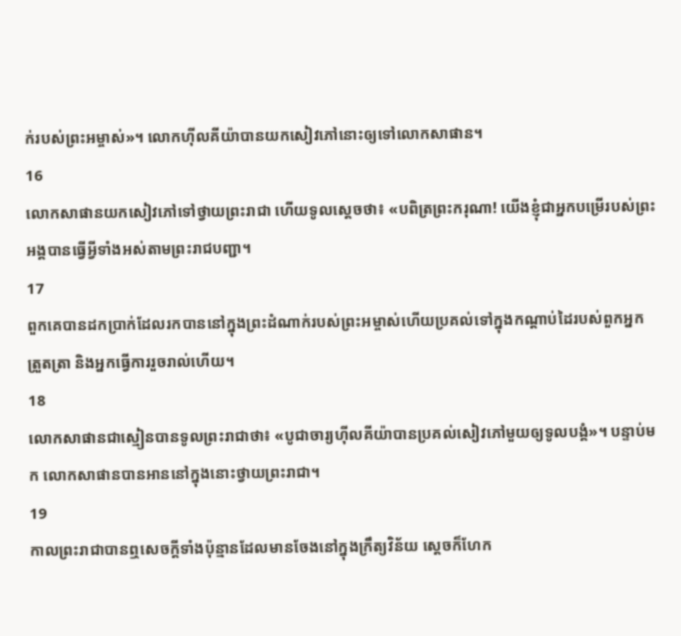ក់របស់ព្រះអម្ចាស់»។ លោកហ៊ីលគីយ៉ាបានយកសៀវភៅនោះឲ្យទៅលោកសាផាន។
16
លោកសាផានយកសៀវភៅទៅថ្វាយព្រះរាជា ហើយទូលស្តេចថា៖ «បពិត្រព្រះករុណា! យើងខ្ញុំជាអ្នកបម្រើរបស់ព្រះអង្គបានធ្វើអ្វីទាំងអស់តាមព្រះរាជបញ្ជា។
17
ពួកគេបានដកប្រាក់ដែលរកបាននៅក្នុងព្រះដំណាក់របស់ព្រះអម្ចាស់ហើយប្រគល់ទៅក្នុងកណ្តាប់ដៃរបស់ពួកអ្នកត្រួតត្រា និងអ្នកធ្វើការរួចរាល់ហើយ។
18
លោកសាផានជាស្មៀនបានទូលព្រះរាជាថា៖ «បូជាចារ្យហ៊ីលគីយ៉ាបានប្រគល់សៀវភៅមួយឲ្យទូលបង្គំ»។ បន្ទាប់មក លោកសាផានបានអាននៅក្នុងនោះថ្វាយព្រះរាជា។
19
កាលព្រះរាជាបានឮសេចក្តីទាំងប៉ុន្មានដែលមានចែងនៅក្នុងក្រឹត្យវិន័យ ស្តេចក៏ហែក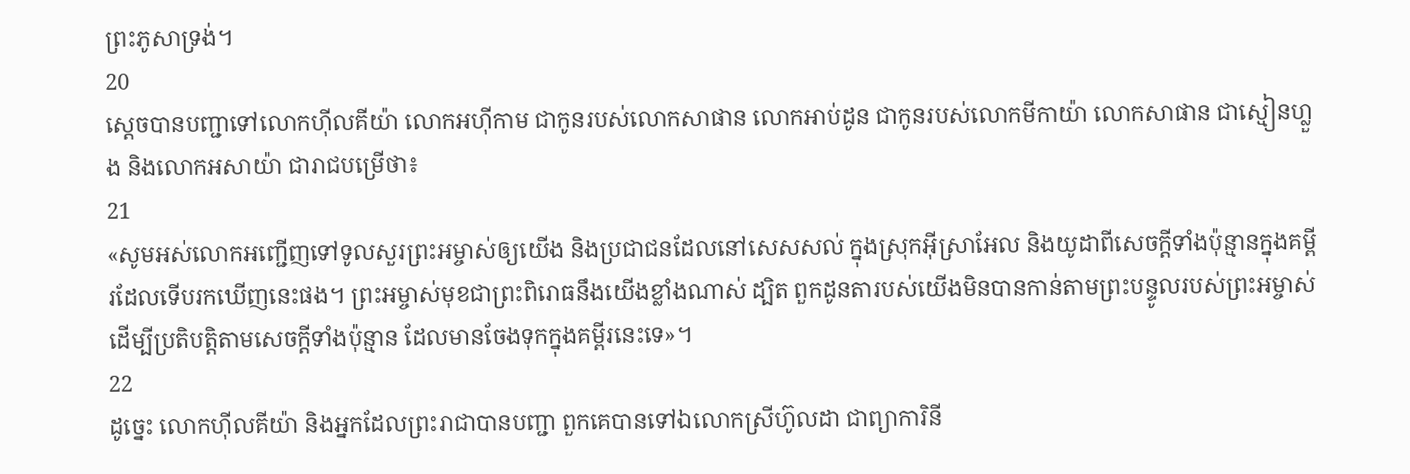ព្រះភូសាទ្រង់។
20
ស្តេចបានបញ្ជាទៅលោកហ៊ីលគីយ៉ា លោកអហ៊ីកាម ជាកូនរបស់លោកសាផាន លោកអាប់ដូន ជាកូនរបស់លោកមីកាយ៉ា លោកសាផាន ជាស្មៀនហ្លួង និងលោកអសាយ៉ា ជារាជបម្រើថា៖
21
«សូមអស់លោកអញ្ជើញទៅទូលសួរព្រះអម្ចាស់ឲ្យយើង និងប្រជាជនដែលនៅសេសសល់ ក្នុងស្រុកអ៊ីស្រាអែល និងយូដាពីសេចក្ដីទាំងប៉ុន្មានក្នុងគម្ពីរដែលទើបរកឃើញនេះផង។ ព្រះអម្ចាស់មុខជាព្រះពិរោធនឹងយើងខ្លាំងណាស់ ដ្បិត ពួកដូនតារបស់យើងមិនបានកាន់តាមព្រះបន្ទូលរបស់ព្រះអម្ចាស់ ដើម្បីប្រតិបត្តិតាមសេចក្ដីទាំងប៉ុន្មាន ដែលមានចែងទុកក្នុងគម្ពីរនេះទេ»។
22
ដូច្នេះ លោកហ៊ីលគីយ៉ា និងអ្នកដែលព្រះរាជាបានបញ្ជា ពួកគេបានទៅឯលោកស្រីហ៊ូលដា ជាព្យាការិនី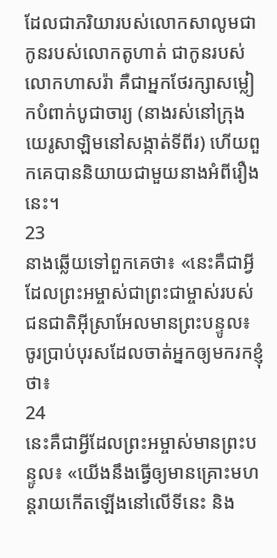ដែលជាភរិយារបស់លោកសាលូមជាកូនរបស់លោកតូហាត់ ជាកូនរបស់លោកហាសរ៉ា គឺជាអ្នកថែរក្សាសម្លៀកបំពាក់បូជាចារ្យ (នាងរស់នៅក្រុងយេរូសាឡិមនៅសង្កាត់ទីពីរ) ហើយពួកគេបាននិយាយជាមួយនាងអំពីរឿងនេះ។
23
នាងឆ្លើយទៅពួកគេថា៖ «នេះគឺជាអ្វីដែលព្រះអម្ចាស់ជាព្រះជាម្ចាស់របស់ជនជាតិអ៊ីស្រាអែលមានព្រះបន្ទូល៖ ចូរប្រាប់បុរសដែលចាត់អ្នកឲ្យមករកខ្ញុំថា៖
24
នេះគឺជាអ្វីដែលព្រះអម្ចាស់មានព្រះបន្ទូល៖ «យើងនឹងធ្វើឲ្យមានគ្រោះមហន្តរាយកើតឡើងនៅលើទីនេះ និង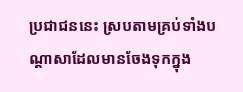ប្រជាជននេះ ស្របតាមគ្រប់ទាំងបណ្ដាសាដែលមានចែងទុកក្នុង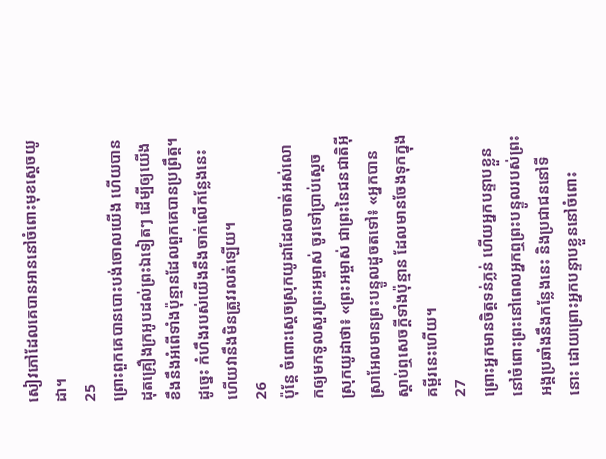សៀវភៅដែលគេបានអាននៅចំពោះមុខស្តេចយូដា។
25
ព្រោះពួកគេបានបោះបង់ចោលយើង ហើយបានដុតគ្រឿងក្រអូបដល់ព្រះឯទៀតៗ ដើម្បីឲ្យយើងខឹងនឹងអំពើទាំងប៉ុន្មានដែលពួកគេបានប្រព្រឹត្ត។ ដូច្នេះ កំហឹងរបស់យើងនឹងចាក់លើកន្លែងនេះ ហើយវានឹងមិនត្រូវរលត់ឡើយ។
26
ប៉ុន្តែ ចំពោះស្តេចស្រុកយូដាដែលចាត់អស់លោកឲ្យមកទូលសួរព្រះអម្ចាស់ ចូរទៅប្រាប់ស្ដេចស្រុកយូដាថា៖ «ព្រះអម្ចាស់ ជាព្រះនៃជនជាតិអ៊ីស្រាអែលមានព្រះបន្ទូលដូចតទៅ៖ «អ្នកបានស្ដាប់ឮសេចក្ដីទាំងប៉ុន្មាន ដែលមានចែងទុកក្នុងគម្ពីរនេះហើយ។
27
ព្រោះអ្នកមានចិត្តទន់ភ្លន់ ហើយអ្នកបន្ទាបខ្លួននៅចំពោះព្រះនៅពេលអ្នកឮព្រះបន្ទូលរបស់ព្រះអង្គប្រឆាំងនឹងកន្លែងនេះ និងប្រជាជននៅទីនោះ ដោយព្រោះអ្នកបន្ទាបខ្លួននៅចំពោះ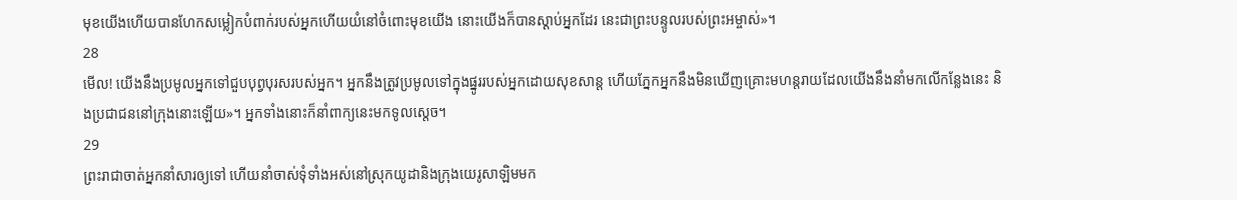មុខយើងហើយបានហែកសម្លៀកបំពាក់របស់អ្នកហើយយំនៅចំពោះមុខយើង នោះយើងក៏បានស្តាប់អ្នកដែរ នេះជាព្រះបន្ទូលរបស់ព្រះអម្ចាស់»។
28
មើល! យើងនឹងប្រមូលអ្នកទៅជួបបុព្វបុរសរបស់អ្នក។ អ្នកនឹងត្រូវប្រមូលទៅក្នុងផ្នូររបស់អ្នកដោយសុខសាន្ដ ហើយភ្នែកអ្នកនឹងមិនឃើញគ្រោះមហន្តរាយដែលយើងនឹងនាំមកលើកន្លែងនេះ និងប្រជាជននៅក្រុងនោះឡើយ»។ អ្នកទាំងនោះក៏នាំពាក្យនេះមកទូលស្តេច។
29
ព្រះរាជាចាត់អ្នកនាំសារឲ្យទៅ ហើយនាំចាស់ទុំទាំងអស់នៅស្រុកយូដានិងក្រុងយេរូសាឡិមមក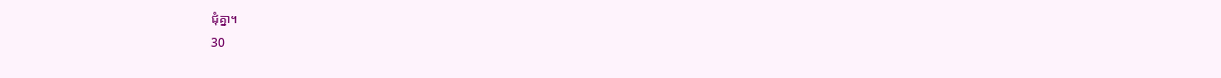ជុំគ្នា។
30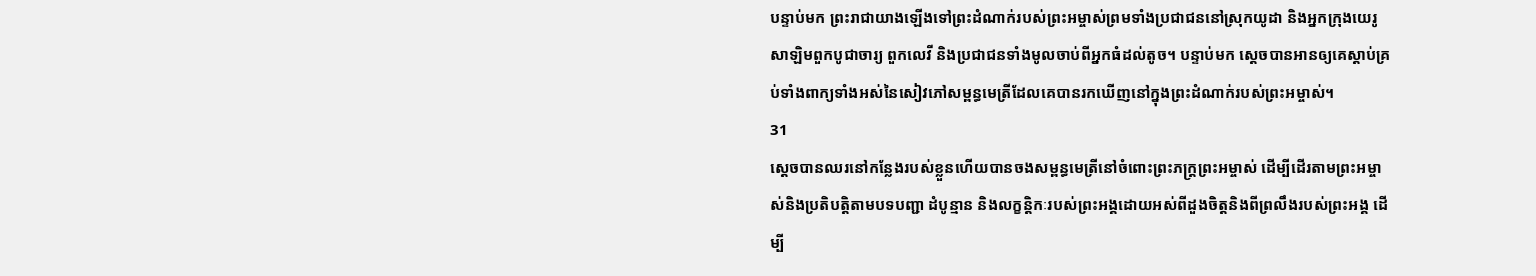បន្ទាប់មក ព្រះរាជាយាងឡើងទៅព្រះដំណាក់របស់ព្រះអម្ចាស់ព្រមទាំងប្រជាជននៅស្រុកយូដា និងអ្នកក្រុងយេរូសាឡិមពួកបូជាចារ្យ ពួកលេវី និងប្រជាជនទាំងមូលចាប់ពីអ្នកធំដល់តូច។ បន្ទាប់មក ស្តេចបានអានឲ្យគេស្តាប់គ្រប់ទាំងពាក្យទាំងអស់នៃសៀវភៅសម្ពន្ធមេត្រីដែលគេបានរកឃើញនៅក្នុងព្រះដំណាក់របស់ព្រះអម្ចាស់។
31
ស្តេចបានឈរនៅកន្លែងរបស់ខ្លួនហើយបានចងសម្ពន្ធមេត្រីនៅចំពោះព្រះភក្ត្រព្រះអម្ចាស់ ដើម្បីដើរតាមព្រះអម្ចាស់និងប្រតិបត្តិតាមបទបញ្ជា ដំបូន្មាន និងលក្ខន្តិកៈរបស់ព្រះអង្គដោយអស់ពីដួងចិត្តនិងពីព្រលឹងរបស់ព្រះអង្គ ដើម្បី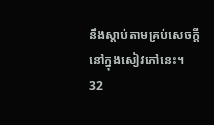នឹងស្តាប់តាមគ្រប់សេចក្តីនៅក្នុងសៀវភៅនេះ។
32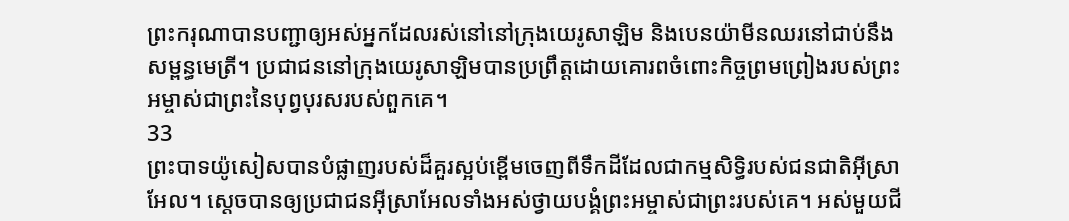ព្រះករុណាបានបញ្ជាឲ្យអស់អ្នកដែលរស់នៅនៅក្រុងយេរូសាឡិម និងបេនយ៉ាមីនឈរនៅជាប់នឹងសម្ពន្ធមេត្រី។ ប្រជាជននៅក្រុងយេរូសាឡិមបានប្រព្រឹត្ដដោយគោរពចំពោះកិច្ចព្រមព្រៀងរបស់ព្រះអម្ចាស់ជាព្រះនៃបុព្វបុរសរបស់ពួកគេ។
33
ព្រះបាទយ៉ូសៀសបានបំផ្លាញរបស់ដ៏គួរស្អប់ខ្ពើមចេញពីទឹកដីដែលជាកម្មសិទ្ធិរបស់ជនជាតិអ៊ីស្រាអែល។ ស្តេចបានឲ្យប្រជាជនអ៊ីស្រាអែលទាំងអស់ថ្វាយបង្គំព្រះអម្ចាស់ជាព្រះរបស់គេ។ អស់មួយជី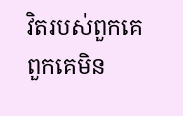វិតរបស់ពួកគេពួកគេមិន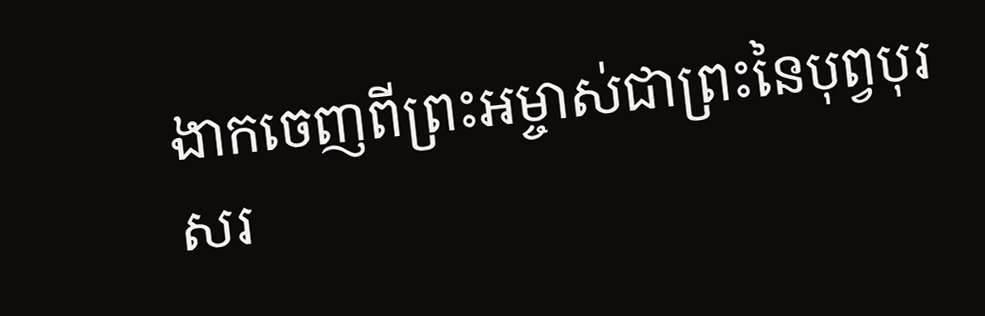ងាកចេញពីព្រះអម្ចាស់ជាព្រះនៃបុព្វបុរសរ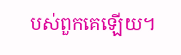បស់ពួកគេឡើយ។